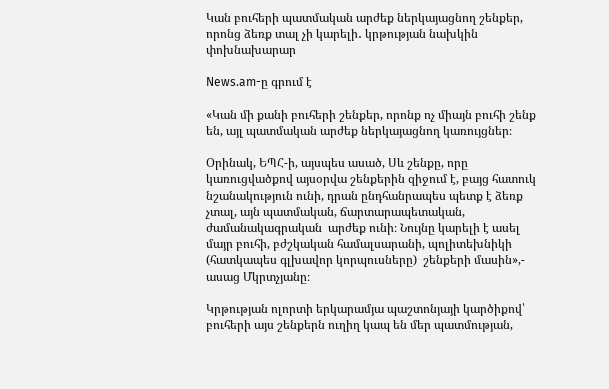Կան բուհերի պատմական արժեք ներկայացնող շենքեր, որոնց ձեռք տալ չի կարելի․ կրթության նախկին փոխնախարար

News.am-ը գրում է

«Կան մի քանի բուհերի շենքեր, որոնք ոչ միայն բուհի շենք են, այլ պատմական արժեք ներկայացնող կառույցներ։

Օրինակ, ԵՊՀ-ի, այսպես ասած, Սև շենքը, որը կառուցվածքով այսօրվա շենքերին զիջում է, բայց հատուկ նշանակություն ունի, դրան ընդհանրապես պետք է ձեռք չտալ, այն պատմական, ճարտարապետական, ժամանակագրական  արժեք ունի։ Նույնը կարելի է ասել մայր բուհի, բժշկական համալսարանի, պոլիտեխնիկի (հատկապես գլխավոր կորպուսները)  շենքերի մասին»,- ասաց Մկրտչյանը։

Կրթության ոլորտի երկարամյա պաշտոնյայի կարծիքով՝ բուհերի այս շենքերն ուղիղ կապ են մեր պատմության,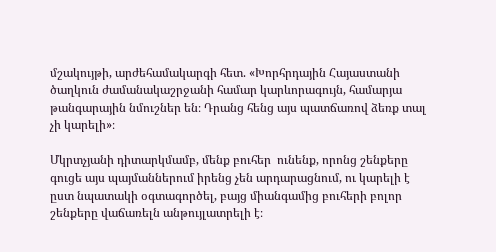մշակույթի, արժեհամակարգի հետ. «Խորհրդային Հայաստանի ծաղկուն ժամանակաշրջանի համար կարևորագույն, համարյա թանգարային նմուշներ են։ Դրանց հենց այս պատճառով ձեռք տալ չի կարելի»։

Մկրտչյանի դիտարկմամբ, մենք բուհեր  ունենք, որոնց շենքերը գուցե այս պայմաններում իրենց չեն արդարացնում, ու կարելի է ըստ նպատակի օգտագործել, բայց միանգամից բուհերի բոլոր շենքերը վաճառելն անթույլատրելի է։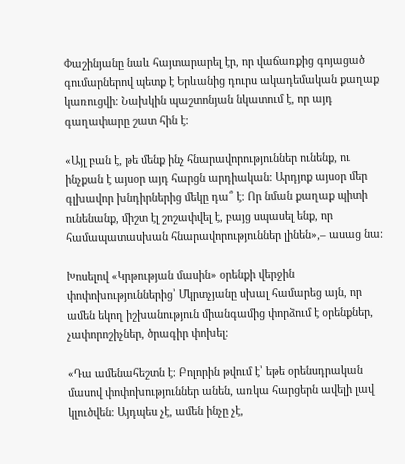Փաշինյանը նաև հայտարարել էր, որ վաճառքից գոյացած գումարներով պետք է Երևանից դուրս ակադեմական քաղաք կառուցվի։ Նախկին պաշտոնյան նկատում է, որ այդ գաղափարը շատ հին է։

«Այլ բան է, թե մենք ինչ հնարավորություններ ունենք, ու ինչքան է այսօր այդ հարցն արդիական։ Արդյոք այսօր մեր գլխավոր խնդիրներից մեկը դա՞ է։ Որ նման քաղաք պիտի ունենանք, միշտ էլ շոշափվել է, բայց սպասել ենք, որ համապատասխան հնարավորություններ լինեն»,– ասաց նա։

Խոսելով «Կրթության մասին» օրենքի վերջին փոփոխություններից՝ Մկրտչյանը սխալ համարեց այն, որ ամեն եկող իշխանություն միանգամից փորձում է օրենքներ, չափորոշիչներ, ծրագիր փոխել։

«Դա ամենահեշտն է։ Բոլորին թվում է՝ եթե օրենսդրական մասով փոփոխություններ անեն, առկա հարցերն ավելի լավ կլուծվեն։ Այդպես չէ, ամեն ինչը չէ,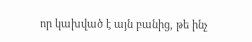որ կախված է այն բանից, թե ինչ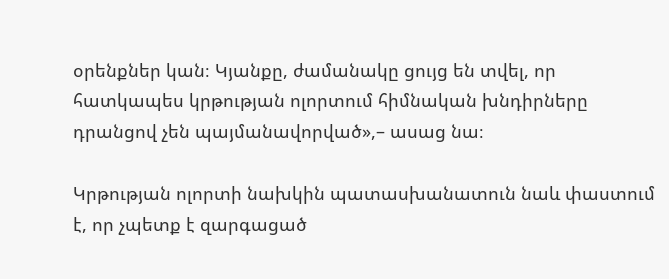օրենքներ կան։ Կյանքը, ժամանակը ցույց են տվել, որ հատկապես կրթության ոլորտում հիմնական խնդիրները դրանցով չեն պայմանավորված»,– ասաց նա։

Կրթության ոլորտի նախկին պատասխանատուն նաև փաստում է, որ չպետք է զարգացած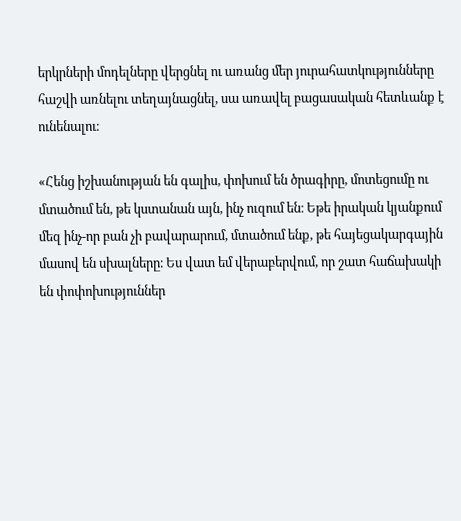երկրների մոդելները վերցնել ու առանց մեր յուրահատկությունները հաշվի առնելու տեղայնացնել, սա առավել բացասական հետևանք է ունենալու։

«Հենց իշխանության են գալիս, փոխում են ծրագիրը, մոտեցումը ու մտածում են, թե կստանան այն, ինչ ուզում են։ Եթե իրական կյանքում մեզ ինչ-որ բան չի բավարարում, մտածում ենք, թե հայեցակարգային մասով են սխալները։ Ես վատ եմ վերաբերվում, որ շատ հաճախակի են փոփոխություններ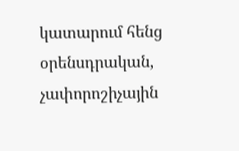կատարում հենց օրենսդրական, չափորոշիչային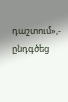դաշտում»,- ընդգծեց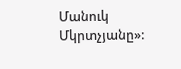Մանուկ Մկրտչյանը»: